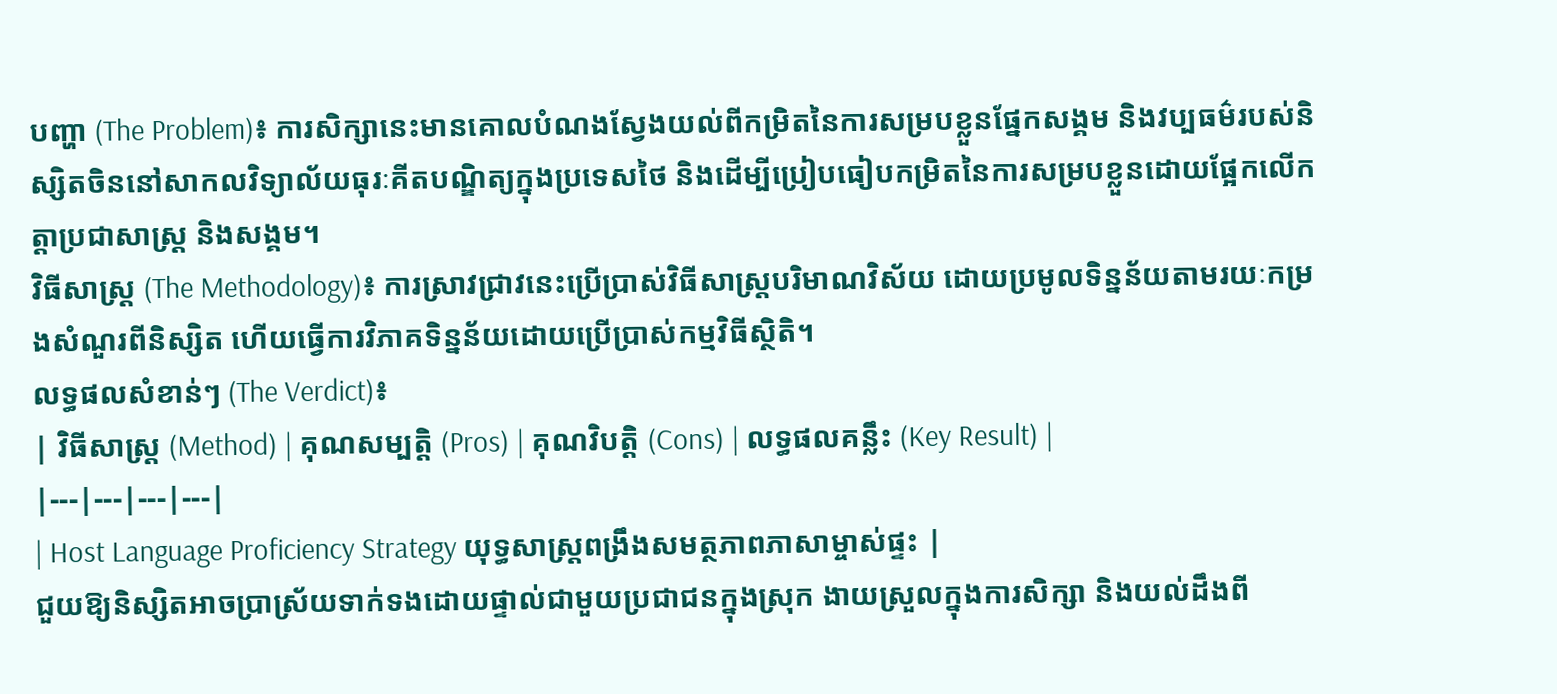បញ្ហា (The Problem)៖ ការសិក្សានេះមានគោលបំណងស្វែងយល់ពីកម្រិតនៃការសម្របខ្លួនផ្នែកសង្គម និងវប្បធម៌របស់និស្សិតចិននៅសាកលវិទ្យាល័យធុរៈគីតបណ្ឌិត្យក្នុងប្រទេសថៃ និងដើម្បីប្រៀបធៀបកម្រិតនៃការសម្របខ្លួនដោយផ្អែកលើកត្តាប្រជាសាស្ត្រ និងសង្គម។
វិធីសាស្ត្រ (The Methodology)៖ ការស្រាវជ្រាវនេះប្រើប្រាស់វិធីសាស្ត្របរិមាណវិស័យ ដោយប្រមូលទិន្នន័យតាមរយៈកម្រងសំណួរពីនិស្សិត ហើយធ្វើការវិភាគទិន្នន័យដោយប្រើប្រាស់កម្មវិធីស្ថិតិ។
លទ្ធផលសំខាន់ៗ (The Verdict)៖
| វិធីសាស្ត្រ (Method) | គុណសម្បត្តិ (Pros) | គុណវិបត្តិ (Cons) | លទ្ធផលគន្លឹះ (Key Result) |
|---|---|---|---|
| Host Language Proficiency Strategy យុទ្ធសាស្ត្រពង្រឹងសមត្ថភាពភាសាម្ចាស់ផ្ទះ |
ជួយឱ្យនិស្សិតអាចប្រាស្រ័យទាក់ទងដោយផ្ទាល់ជាមួយប្រជាជនក្នុងស្រុក ងាយស្រួលក្នុងការសិក្សា និងយល់ដឹងពី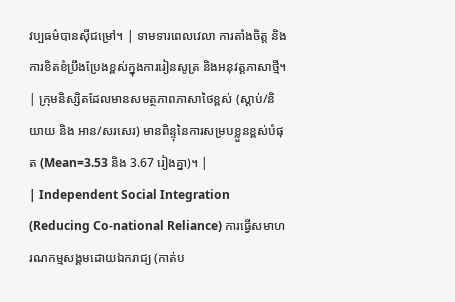វប្បធម៌បានស៊ីជម្រៅ។ | ទាមទារពេលវេលា ការតាំងចិត្ត និងការខិតខំប្រឹងប្រែងខ្ពស់ក្នុងការរៀនសូត្រ និងអនុវត្តភាសាថ្មី។ | ក្រុមនិស្សិតដែលមានសមត្ថភាពភាសាថៃខ្ពស់ (ស្តាប់/និយាយ និង អាន/សរសេរ) មានពិន្ទុនៃការសម្របខ្លួនខ្ពស់បំផុត (Mean=3.53 និង 3.67 រៀងគ្នា)។ |
| Independent Social Integration (Reducing Co-national Reliance) ការធ្វើសមាហរណកម្មសង្គមដោយឯករាជ្យ (កាត់ប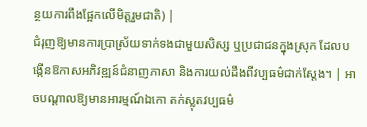ន្ថយការពឹងផ្អែកលើមិត្តរួមជាតិ) |
ជំរុញឱ្យមានការប្រាស្រ័យទាក់ទងជាមួយសិស្ស ឬប្រជាជនក្នុងស្រុក ដែលបង្កើនឱកាសអភិវឌ្ឍន៍ជំនាញភាសា និងការយល់ដឹងពីវប្បធម៌ជាក់ស្តែង។ | អាចបណ្តាលឱ្យមានអារម្មណ៍ឯកោ តក់ស្លុតវប្បធម៌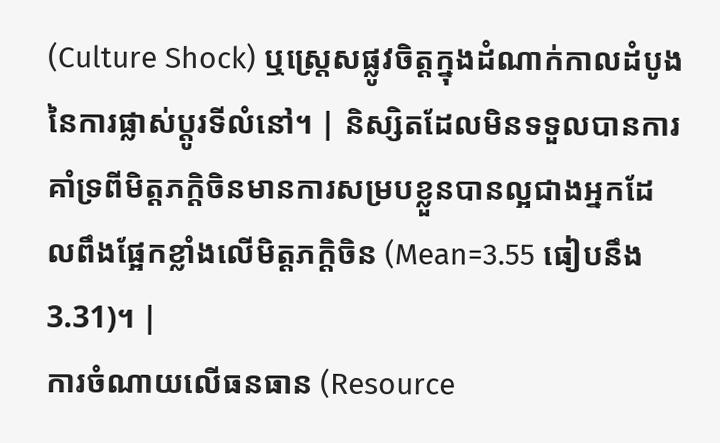(Culture Shock) ឬស្ត្រេសផ្លូវចិត្តក្នុងដំណាក់កាលដំបូងនៃការផ្លាស់ប្តូរទីលំនៅ។ | និស្សិតដែលមិនទទួលបានការគាំទ្រពីមិត្តភក្តិចិនមានការសម្របខ្លួនបានល្អជាងអ្នកដែលពឹងផ្អែកខ្លាំងលើមិត្តភក្តិចិន (Mean=3.55 ធៀបនឹង 3.31)។ |
ការចំណាយលើធនធាន (Resource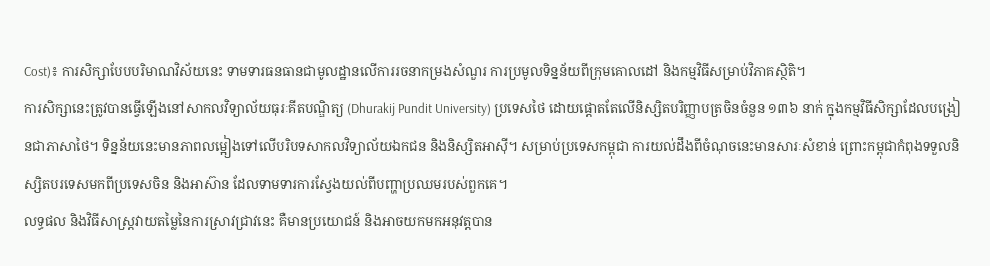Cost)៖ ការសិក្សាបែបបរិមាណវិស័យនេះ ទាមទារធនធានជាមូលដ្ឋានលើការរចនាកម្រងសំណួរ ការប្រមូលទិន្នន័យពីក្រុមគោលដៅ និងកម្មវិធីសម្រាប់វិភាគស្ថិតិ។
ការសិក្សានេះត្រូវបានធ្វើឡើងនៅសាកលវិទ្យាល័យធុរៈគីតបណ្ឌិត្យ (Dhurakij Pundit University) ប្រទេសថៃ ដោយផ្តោតតែលើនិស្សិតបរិញ្ញាបត្រចិនចំនួន ១៣៦ នាក់ ក្នុងកម្មវិធីសិក្សាដែលបង្រៀនជាភាសាថៃ។ ទិន្នន័យនេះមានភាពលម្អៀងទៅលើបរិបទសាកលវិទ្យាល័យឯកជន និងនិស្សិតអាស៊ី។ សម្រាប់ប្រទេសកម្ពុជា ការយល់ដឹងពីចំណុចនេះមានសារៈសំខាន់ ព្រោះកម្ពុជាកំពុងទទួលនិស្សិតបរទេសមកពីប្រទេសចិន និងអាស៊ាន ដែលទាមទារការស្វែងយល់ពីបញ្ហាប្រឈមរបស់ពួកគេ។
លទ្ធផល និងវិធីសាស្ត្រវាយតម្លៃនៃការស្រាវជ្រាវនេះ គឺមានប្រយោជន៍ និងអាចយកមកអនុវត្តបាន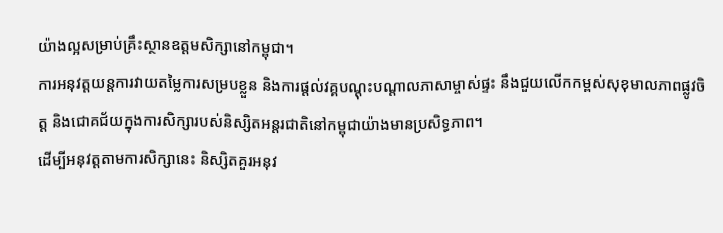យ៉ាងល្អសម្រាប់គ្រឹះស្ថានឧត្តមសិក្សានៅកម្ពុជា។
ការអនុវត្តយន្តការវាយតម្លៃការសម្របខ្លួន និងការផ្តល់វគ្គបណ្តុះបណ្តាលភាសាម្ចាស់ផ្ទះ នឹងជួយលើកកម្ពស់សុខុមាលភាពផ្លូវចិត្ត និងជោគជ័យក្នុងការសិក្សារបស់និស្សិតអន្តរជាតិនៅកម្ពុជាយ៉ាងមានប្រសិទ្ធភាព។
ដើម្បីអនុវត្តតាមការសិក្សានេះ និស្សិតគួរអនុវ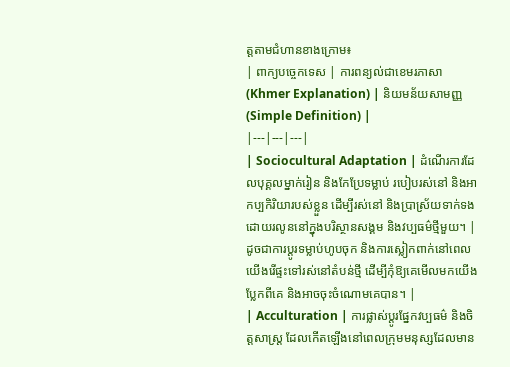ត្តតាមជំហានខាងក្រោម៖
| ពាក្យបច្ចេកទេស | ការពន្យល់ជាខេមរភាសា (Khmer Explanation) | និយមន័យសាមញ្ញ (Simple Definition) |
|---|---|---|
| Sociocultural Adaptation | ដំណើរការដែលបុគ្គលម្នាក់រៀន និងកែប្រែទម្លាប់ របៀបរស់នៅ និងអាកប្បកិរិយារបស់ខ្លួន ដើម្បីរស់នៅ និងប្រាស្រ័យទាក់ទងដោយរលូននៅក្នុងបរិស្ថានសង្គម និងវប្បធម៌ថ្មីមួយ។ | ដូចជាការប្តូរទម្លាប់ហូបចុក និងការស្លៀកពាក់នៅពេលយើងរើផ្ទះទៅរស់នៅតំបន់ថ្មី ដើម្បីកុំឱ្យគេមើលមកយើងប្លែកពីគេ និងអាចចុះចំណោមគេបាន។ |
| Acculturation | ការផ្លាស់ប្តូរផ្នែកវប្បធម៌ និងចិត្តសាស្ត្រ ដែលកើតឡើងនៅពេលក្រុមមនុស្សដែលមាន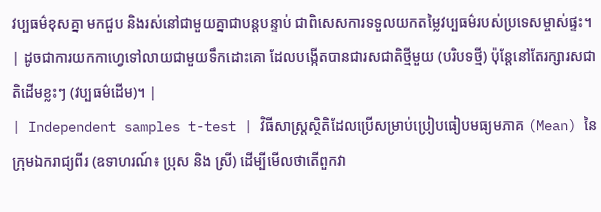វប្បធម៌ខុសគ្នា មកជួប និងរស់នៅជាមួយគ្នាជាបន្តបន្ទាប់ ជាពិសេសការទទួលយកតម្លៃវប្បធម៌របស់ប្រទេសម្ចាស់ផ្ទះ។ | ដូចជាការយកកាហ្វេទៅលាយជាមួយទឹកដោះគោ ដែលបង្កើតបានជារសជាតិថ្មីមួយ (បរិបទថ្មី) ប៉ុន្តែនៅតែរក្សារសជាតិដើមខ្លះៗ (វប្បធម៌ដើម)។ |
| Independent samples t-test | វិធីសាស្ត្រស្ថិតិដែលប្រើសម្រាប់ប្រៀបធៀបមធ្យមភាគ (Mean) នៃក្រុមឯករាជ្យពីរ (ឧទាហរណ៍៖ ប្រុស និង ស្រី) ដើម្បីមើលថាតើពួកវា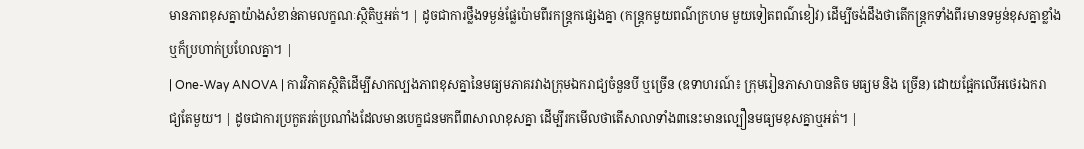មានភាពខុសគ្នាយ៉ាងសំខាន់តាមលក្ខណៈស្ថិតិឬអត់។ | ដូចជាការថ្លឹងទម្ងន់ផ្លែប៉ោមពីរកន្ត្រកផ្សេងគ្នា (កន្ត្រកមួយពណ៌ក្រហម មួយទៀតពណ៌ខៀវ) ដើម្បីចង់ដឹងថាតើកន្ត្រកទាំងពីរមានទម្ងន់ខុសគ្នាខ្លាំងឬក៏ប្រហាក់ប្រហែលគ្នា។ |
| One-Way ANOVA | ការវិភាគស្ថិតិដើម្បីសាកល្បងភាពខុសគ្នានៃមធ្យមភាគរវាងក្រុមឯករាជ្យចំនួនបី ឬច្រើន (ឧទាហរណ៍៖ ក្រុមរៀនភាសាបានតិច មធ្យម និង ច្រើន) ដោយផ្អែកលើអថេរឯករាជ្យតែមួយ។ | ដូចជាការប្រកួតរត់ប្រណាំងដែលមានបេក្ខជនមកពី៣សាលាខុសគ្នា ដើម្បីរកមើលថាតើសាលាទាំង៣នេះមានល្បឿនមធ្យមខុសគ្នាឬអត់។ |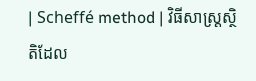| Scheffé method | វិធីសាស្ត្រស្ថិតិដែល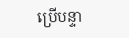ប្រើបន្ទា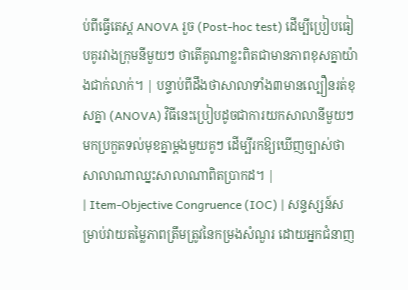ប់ពីធ្វើតេស្ត ANOVA រួច (Post-hoc test) ដើម្បីប្រៀបធៀបគូរវាងក្រុមនីមួយៗ ថាតើគូណាខ្លះពិតជាមានភាពខុសគ្នាយ៉ាងជាក់លាក់។ | បន្ទាប់ពីដឹងថាសាលាទាំង៣មានល្បឿនរត់ខុសគ្នា (ANOVA) វិធីនេះប្រៀបដូចជាការយកសាលានីមួយៗមកប្រកួតទល់មុខគ្នាម្ដងមួយគូៗ ដើម្បីរកឱ្យឃើញច្បាស់ថាសាលាណាឈ្នះសាលាណាពិតប្រាកដ។ |
| Item-Objective Congruence (IOC) | សន្ទស្សន៍សម្រាប់វាយតម្លៃភាពត្រឹមត្រូវនៃកម្រងសំណួរ ដោយអ្នកជំនាញ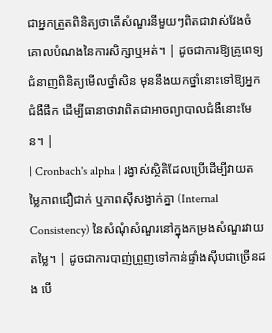ជាអ្នកត្រួតពិនិត្យថាតើសំណួរនីមួយៗពិតជាវាស់វែងចំគោលបំណងនៃការសិក្សាឬអត់។ | ដូចជាការឱ្យគ្រូពេទ្យជំនាញពិនិត្យមើលថ្នាំសិន មុននឹងយកថ្នាំនោះទៅឱ្យអ្នកជំងឺផឹក ដើម្បីធានាថាវាពិតជាអាចព្យាបាលជំងឺនោះមែន។ |
| Cronbach's alpha | រង្វាស់ស្ថិតិដែលប្រើដើម្បីវាយតម្លៃភាពជឿជាក់ ឬភាពស៊ីសង្វាក់គ្នា (Internal Consistency) នៃសំណុំសំណួរនៅក្នុងកម្រងសំណួរវាយតម្លៃ។ | ដូចជាការបាញ់ព្រួញទៅកាន់ផ្ទាំងស៊ីបជាច្រើនដង បើ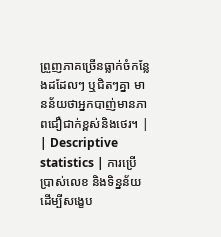ព្រួញភាគច្រើនធ្លាក់ចំកន្លែងដដែលៗ ឬជិតៗគ្នា មានន័យថាអ្នកបាញ់មានភាពជឿជាក់ខ្ពស់និងថេរ។ |
| Descriptive statistics | ការប្រើប្រាស់លេខ និងទិន្នន័យដើម្បីសង្ខេប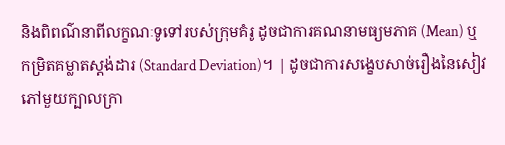និងពិពណ៌នាពីលក្ខណៈទូទៅរបស់ក្រុមគំរូ ដូចជាការគណនាមធ្យមភាគ (Mean) ឬកម្រិតគម្លាតស្តង់ដារ (Standard Deviation)។ | ដូចជាការសង្ខេបសាច់រឿងនៃសៀវភៅមួយក្បាលក្រា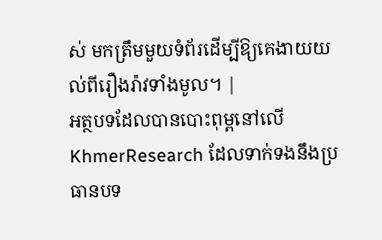ស់ មកត្រឹមមួយទំព័រដើម្បីឱ្យគេងាយយល់ពីរឿងរ៉ាវទាំងមូល។ |
អត្ថបទដែលបានបោះពុម្ពនៅលើ KhmerResearch ដែលទាក់ទងនឹងប្រធានបទ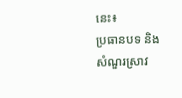នេះ៖
ប្រធានបទ និងសំណួរស្រាវ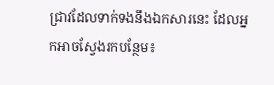ជ្រាវដែលទាក់ទងនឹងឯកសារនេះ ដែលអ្នកអាចស្វែងរកបន្ថែម៖